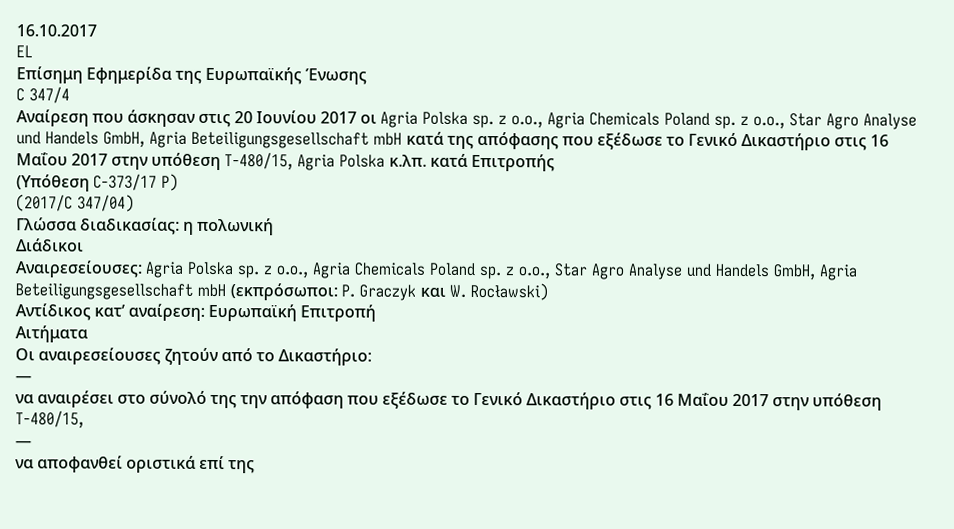16.10.2017
EL
Επίσημη Εφημερίδα της Ευρωπαϊκής Ένωσης
C 347/4
Αναίρεση που άσκησαν στις 20 Ιουνίου 2017 οι Agria Polska sp. z o.o., Agria Chemicals Poland sp. z o.o., Star Agro Analyse und Handels GmbH, Agria Beteiligungsgesellschaft mbH κατά της απόφασης που εξέδωσε το Γενικό Δικαστήριο στις 16 Μαΐου 2017 στην υπόθεση T-480/15, Agria Polska κ.λπ. κατά Επιτροπής
(Υπόθεση C-373/17 P)
(2017/C 347/04)
Γλώσσα διαδικασίας: η πολωνική
Διάδικοι
Αναιρεσείουσες: Agria Polska sp. z o.o., Agria Chemicals Poland sp. z o.o., Star Agro Analyse und Handels GmbH, Agria Beteiligungsgesellschaft mbH (εκπρόσωποι: P. Graczyk και W. Rocławski)
Αντίδικος κατ’ αναίρεση: Ευρωπαϊκή Επιτροπή
Αιτήματα
Οι αναιρεσείουσες ζητούν από το Δικαστήριο:
—
να αναιρέσει στο σύνολό της την απόφαση που εξέδωσε το Γενικό Δικαστήριο στις 16 Μαΐου 2017 στην υπόθεση T-480/15,
—
να αποφανθεί οριστικά επί της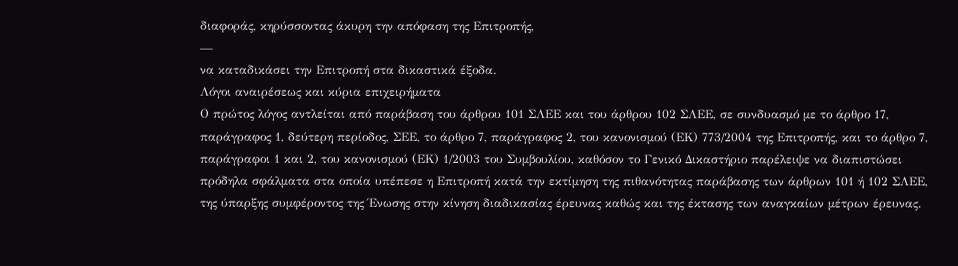διαφοράς, κηρύσσοντας άκυρη την απόφαση της Επιτροπής,
—
να καταδικάσει την Επιτροπή στα δικαστικά έξοδα.
Λόγοι αναιρέσεως και κύρια επιχειρήματα
Ο πρώτος λόγος αντλείται από παράβαση του άρθρου 101 ΣΛΕΕ και του άρθρου 102 ΣΛΕΕ, σε συνδυασμό με το άρθρο 17, παράγραφος 1, δεύτερη περίοδος, ΣΕΕ, το άρθρο 7, παράγραφος 2, του κανονισμού (ΕΚ) 773/2004 της Επιτροπής, και το άρθρο 7, παράγραφοι 1 και 2, του κανονισμού (ΕΚ) 1/2003 του Συμβουλίου, καθόσον το Γενικό Δικαστήριο παρέλειψε να διαπιστώσει πρόδηλα σφάλματα στα οποία υπέπεσε η Επιτροπή κατά την εκτίμηση της πιθανότητας παράβασης των άρθρων 101 ή 102 ΣΛΕΕ, της ύπαρξης συμφέροντος της Ένωσης στην κίνηση διαδικασίας έρευνας καθώς και της έκτασης των αναγκαίων μέτρων έρευνας.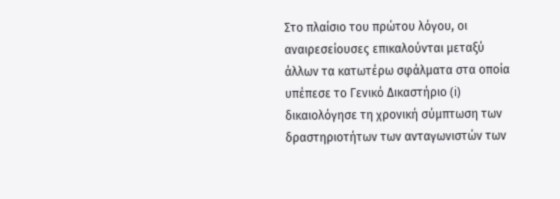Στο πλαίσιο του πρώτου λόγου, οι αναιρεσείουσες επικαλούνται μεταξύ άλλων τα κατωτέρω σφάλματα στα οποία υπέπεσε το Γενικό Δικαστήριο (i) δικαιολόγησε τη χρονική σύμπτωση των δραστηριοτήτων των ανταγωνιστών των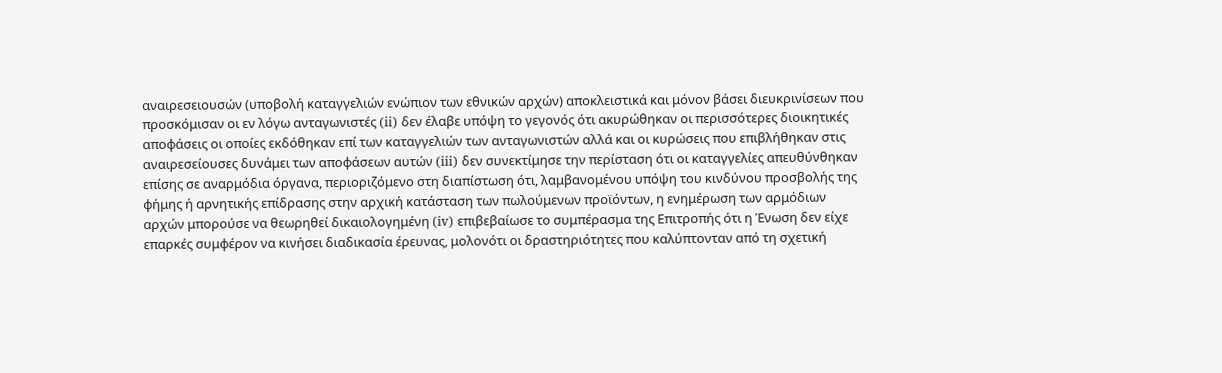αναιρεσειουσών (υποβολή καταγγελιών ενώπιον των εθνικών αρχών) αποκλειστικά και μόνον βάσει διευκρινίσεων που προσκόμισαν οι εν λόγω ανταγωνιστές (ii) δεν έλαβε υπόψη το γεγονός ότι ακυρώθηκαν οι περισσότερες διοικητικές αποφάσεις οι οποίες εκδόθηκαν επί των καταγγελιών των ανταγωνιστών αλλά και οι κυρώσεις που επιβλήθηκαν στις αναιρεσείουσες δυνάμει των αποφάσεων αυτών (iii) δεν συνεκτίμησε την περίσταση ότι οι καταγγελίες απευθύνθηκαν επίσης σε αναρμόδια όργανα, περιοριζόμενο στη διαπίστωση ότι, λαμβανομένου υπόψη του κινδύνου προσβολής της φήμης ή αρνητικής επίδρασης στην αρχική κατάσταση των πωλούμενων προϊόντων, η ενημέρωση των αρμόδιων αρχών μπορούσε να θεωρηθεί δικαιολογημένη (iv) επιβεβαίωσε το συμπέρασμα της Επιτροπής ότι η Ένωση δεν είχε επαρκές συμφέρον να κινήσει διαδικασία έρευνας, μολονότι οι δραστηριότητες που καλύπτονταν από τη σχετική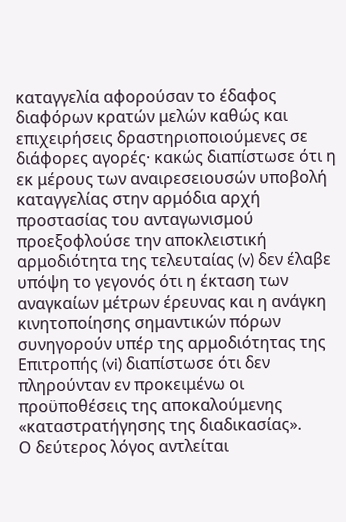καταγγελία αφορούσαν το έδαφος διαφόρων κρατών μελών καθώς και επιχειρήσεις δραστηριοποιούμενες σε διάφορες αγορές· κακώς διαπίστωσε ότι η εκ μέρους των αναιρεσειουσών υποβολή καταγγελίας στην αρμόδια αρχή προστασίας του ανταγωνισμού προεξοφλούσε την αποκλειστική αρμοδιότητα της τελευταίας (v) δεν έλαβε υπόψη το γεγονός ότι η έκταση των αναγκαίων μέτρων έρευνας και η ανάγκη κινητοποίησης σημαντικών πόρων συνηγορούν υπέρ της αρμοδιότητας της Επιτροπής (vi) διαπίστωσε ότι δεν πληρούνταν εν προκειμένω οι προϋποθέσεις της αποκαλούμενης «καταστρατήγησης της διαδικασίας».
Ο δεύτερος λόγος αντλείται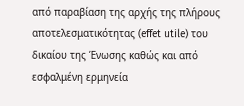από παραβίαση της αρχής της πλήρους αποτελεσματικότητας (effet utile) του δικαίου της Ένωσης καθώς και από εσφαλμένη ερμηνεία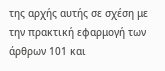της αρχής αυτής σε σχέση με την πρακτική εφαρμογή των άρθρων 101 και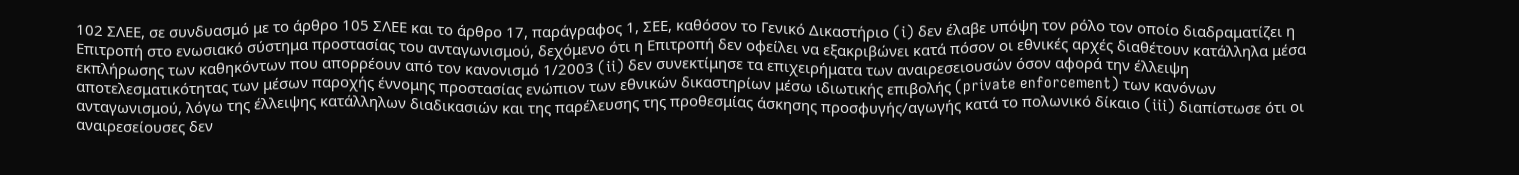102 ΣΛΕΕ, σε συνδυασμό με το άρθρο 105 ΣΛΕΕ και το άρθρο 17, παράγραφος 1, ΣΕΕ, καθόσον το Γενικό Δικαστήριο (i) δεν έλαβε υπόψη τον ρόλο τον οποίο διαδραματίζει η Επιτροπή στο ενωσιακό σύστημα προστασίας του ανταγωνισμού, δεχόμενο ότι η Επιτροπή δεν οφείλει να εξακριβώνει κατά πόσον οι εθνικές αρχές διαθέτουν κατάλληλα μέσα εκπλήρωσης των καθηκόντων που απορρέουν από τον κανονισμό 1/2003 (ii) δεν συνεκτίμησε τα επιχειρήματα των αναιρεσειουσών όσον αφορά την έλλειψη αποτελεσματικότητας των μέσων παροχής έννομης προστασίας ενώπιον των εθνικών δικαστηρίων μέσω ιδιωτικής επιβολής (private enforcement) των κανόνων ανταγωνισμού, λόγω της έλλειψης κατάλληλων διαδικασιών και της παρέλευσης της προθεσμίας άσκησης προσφυγής/αγωγής κατά το πολωνικό δίκαιο (iii) διαπίστωσε ότι οι αναιρεσείουσες δεν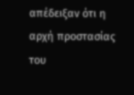απέδειξαν ότι η αρχή προστασίας του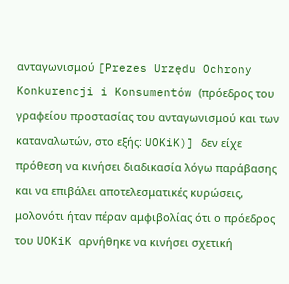ανταγωνισμού [Prezes Urzędu Ochrony Konkurencji i Konsumentów (πρόεδρος του γραφείου προστασίας του ανταγωνισμού και των καταναλωτών, στο εξής: UOKiK)] δεν είχε πρόθεση να κινήσει διαδικασία λόγω παράβασης και να επιβάλει αποτελεσματικές κυρώσεις, μολονότι ήταν πέραν αμφιβολίας ότι ο πρόεδρος του UOKiK αρνήθηκε να κινήσει σχετική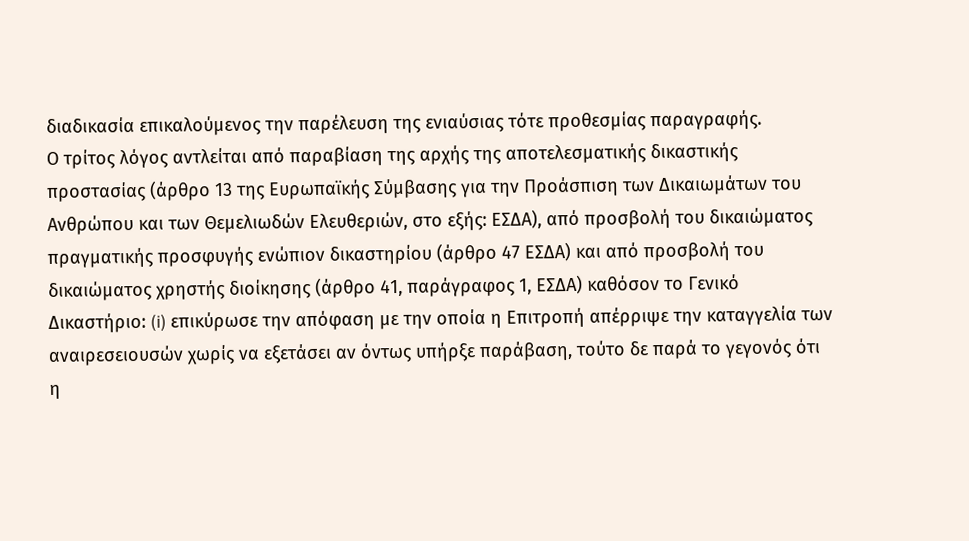διαδικασία επικαλούμενος την παρέλευση της ενιαύσιας τότε προθεσμίας παραγραφής.
Ο τρίτος λόγος αντλείται από παραβίαση της αρχής της αποτελεσματικής δικαστικής προστασίας (άρθρο 13 της Ευρωπαϊκής Σύμβασης για την Προάσπιση των Δικαιωμάτων του Ανθρώπου και των Θεμελιωδών Ελευθεριών, στο εξής: ΕΣΔΑ), από προσβολή του δικαιώματος πραγματικής προσφυγής ενώπιον δικαστηρίου (άρθρο 47 ΕΣΔΑ) και από προσβολή του δικαιώματος χρηστής διοίκησης (άρθρο 41, παράγραφος 1, ΕΣΔΑ) καθόσον το Γενικό Δικαστήριο: (i) επικύρωσε την απόφαση με την οποία η Επιτροπή απέρριψε την καταγγελία των αναιρεσειουσών χωρίς να εξετάσει αν όντως υπήρξε παράβαση, τούτο δε παρά το γεγονός ότι η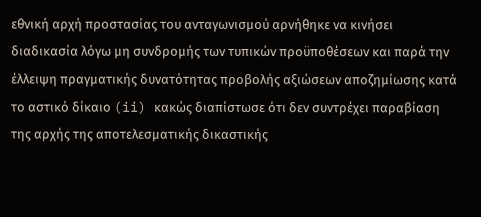εθνική αρχή προστασίας του ανταγωνισμού αρνήθηκε να κινήσει διαδικασία λόγω μη συνδρομής των τυπικών προϋποθέσεων και παρά την έλλειψη πραγματικής δυνατότητας προβολής αξιώσεων αποζημίωσης κατά το αστικό δίκαιο (ii) κακώς διαπίστωσε ότι δεν συντρέχει παραβίαση της αρχής της αποτελεσματικής δικαστικής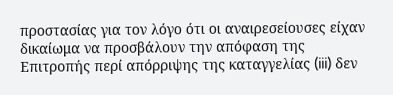προστασίας για τον λόγο ότι οι αναιρεσείουσες είχαν δικαίωμα να προσβάλουν την απόφαση της Επιτροπής περί απόρριψης της καταγγελίας (iii) δεν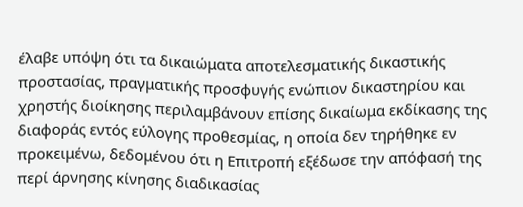έλαβε υπόψη ότι τα δικαιώματα αποτελεσματικής δικαστικής προστασίας, πραγματικής προσφυγής ενώπιον δικαστηρίου και χρηστής διοίκησης περιλαμβάνουν επίσης δικαίωμα εκδίκασης της διαφοράς εντός εύλογης προθεσμίας, η οποία δεν τηρήθηκε εν προκειμένω, δεδομένου ότι η Επιτροπή εξέδωσε την απόφασή της περί άρνησης κίνησης διαδικασίας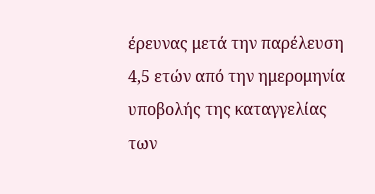έρευνας μετά την παρέλευση 4,5 ετών από την ημερομηνία υποβολής της καταγγελίας των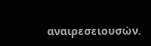αναιρεσειουσών.